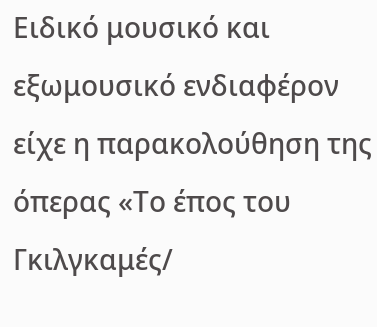Ειδικό μουσικό και εξωμουσικό ενδιαφέρον είχε η παρακολούθηση της όπερας «Το έπος του Γκιλγκαμές/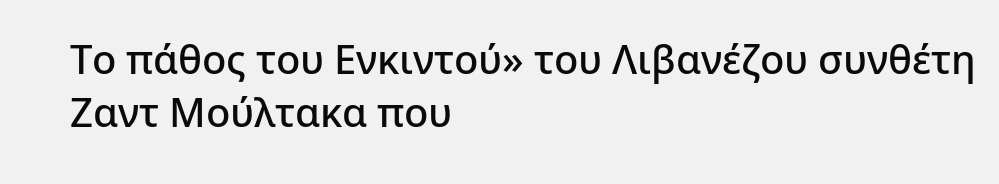Το πάθος του Ενκιντού» του Λιβανέζου συνθέτη Ζαντ Μούλτακα που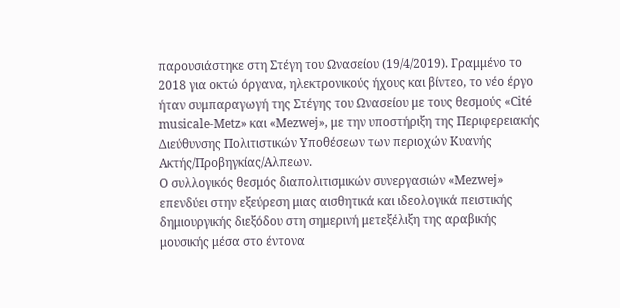παρουσιάστηκε στη Στέγη του Ωνασείου (19/4/2019). Γραμμένο το 2018 για οκτώ όργανα, ηλεκτρονικούς ήχους και βίντεο, το νέο έργο ήταν συμπαραγωγή της Στέγης του Ωνασείου με τους θεσμούς «Cité musicale-Metz» και «Mezwej», με την υποστήριξη της Περιφερειακής Διεύθυνσης Πολιτιστικών Υποθέσεων των περιοχών Κυανής Ακτής/Προβηγκίας/Αλπεων.
Ο συλλογικός θεσμός διαπολιτισμικών συνεργασιών «Mezwej» επενδύει στην εξεύρεση μιας αισθητικά και ιδεολογικά πειστικής δημιουργικής διεξόδου στη σημερινή μετεξέλιξη της αραβικής μουσικής μέσα στο έντονα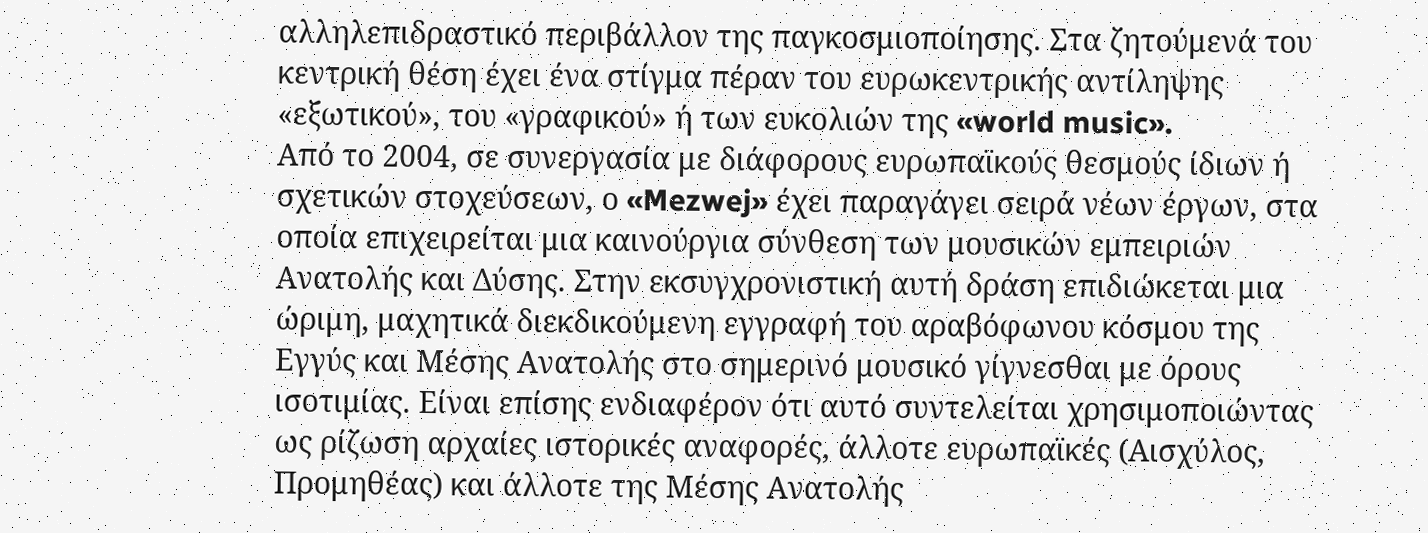αλληλεπιδραστικό περιβάλλον της παγκοσμιοποίησης. Στα ζητούμενά του κεντρική θέση έχει ένα στίγμα πέραν του ευρωκεντρικής αντίληψης «εξωτικού», του «γραφικού» ή των ευκολιών της «world music».
Από το 2004, σε συνεργασία με διάφορους ευρωπαϊκούς θεσμούς ίδιων ή σχετικών στοχεύσεων, ο «Mezwej» έχει παραγάγει σειρά νέων έργων, στα οποία επιχειρείται μια καινούργια σύνθεση των μουσικών εμπειριών Ανατολής και Δύσης. Στην εκσυγχρονιστική αυτή δράση επιδιώκεται μια ώριμη, μαχητικά διεκδικούμενη εγγραφή του αραβόφωνου κόσμου της Εγγύς και Μέσης Ανατολής στο σημερινό μουσικό γίγνεσθαι με όρους ισοτιμίας. Είναι επίσης ενδιαφέρον ότι αυτό συντελείται χρησιμοποιώντας ως ρίζωση αρχαίες ιστορικές αναφορές, άλλοτε ευρωπαϊκές (Αισχύλος, Προμηθέας) και άλλοτε της Μέσης Ανατολής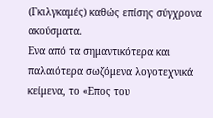(Γκιλγκαμές) καθώς επίσης σύγχρονα ακούσματα.
Ενα από τα σημαντικότερα και παλαιότερα σωζόμενα λογοτεχνικά κείμενα, το «Επος του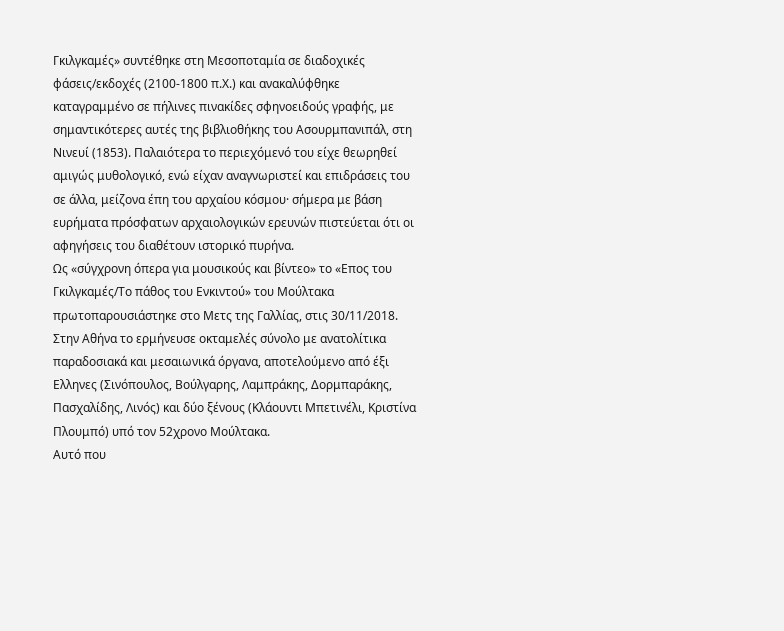Γκιλγκαμές» συντέθηκε στη Μεσοποταμία σε διαδοχικές φάσεις/εκδοχές (2100-1800 π.Χ.) και ανακαλύφθηκε καταγραμμένο σε πήλινες πινακίδες σφηνοειδούς γραφής, με σημαντικότερες αυτές της βιβλιοθήκης του Ασουρμπανιπάλ, στη Νινευί (1853). Παλαιότερα το περιεχόμενό του είχε θεωρηθεί αμιγώς μυθολογικό, ενώ είχαν αναγνωριστεί και επιδράσεις του σε άλλα, μείζονα έπη του αρχαίου κόσμου· σήμερα με βάση ευρήματα πρόσφατων αρχαιολογικών ερευνών πιστεύεται ότι οι αφηγήσεις του διαθέτουν ιστορικό πυρήνα.
Ως «σύγχρονη όπερα για μουσικούς και βίντεο» το «Επος του Γκιλγκαμές/Το πάθος του Ενκιντού» του Μούλτακα πρωτοπαρουσιάστηκε στο Μετς της Γαλλίας, στις 30/11/2018. Στην Αθήνα το ερμήνευσε οκταμελές σύνολο με ανατολίτικα παραδοσιακά και μεσαιωνικά όργανα, αποτελούμενο από έξι Ελληνες (Σινόπουλος, Βούλγαρης, Λαμπράκης, Δορμπαράκης, Πασχαλίδης, Λινός) και δύο ξένους (Κλάουντι Μπετινέλι, Κριστίνα Πλουμπό) υπό τον 52χρονο Μούλτακα.
Αυτό που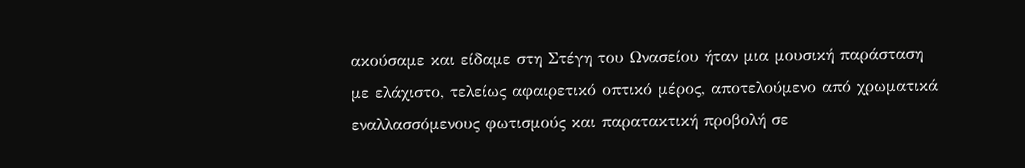ακούσαμε και είδαμε στη Στέγη του Ωνασείου ήταν μια μουσική παράσταση με ελάχιστο, τελείως αφαιρετικό οπτικό μέρος, αποτελούμενο από χρωματικά εναλλασσόμενους φωτισμούς και παρατακτική προβολή σε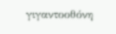γιγαντοοθόνη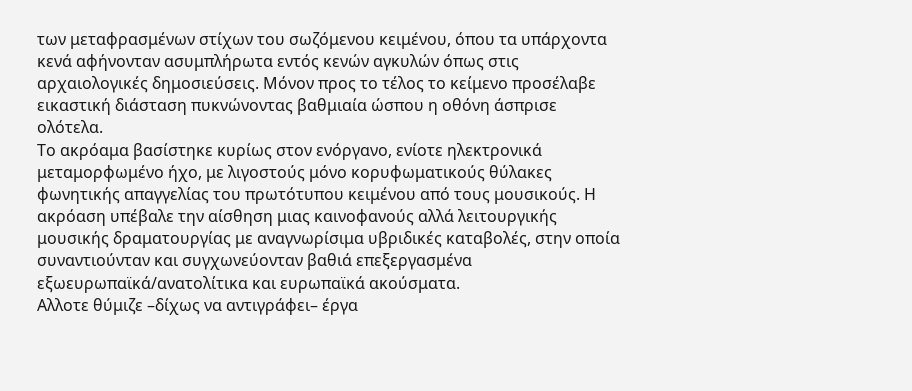των μεταφρασμένων στίχων του σωζόμενου κειμένου, όπου τα υπάρχοντα κενά αφήνονταν ασυμπλήρωτα εντός κενών αγκυλών όπως στις αρχαιολογικές δημοσιεύσεις. Μόνον προς το τέλος το κείμενο προσέλαβε εικαστική διάσταση πυκνώνοντας βαθμιαία ώσπου η οθόνη άσπρισε ολότελα.
Το ακρόαμα βασίστηκε κυρίως στον ενόργανο, ενίοτε ηλεκτρονικά μεταμορφωμένο ήχο, με λιγοστούς μόνο κορυφωματικούς θύλακες φωνητικής απαγγελίας του πρωτότυπου κειμένου από τους μουσικούς. Η ακρόαση υπέβαλε την αίσθηση μιας καινοφανούς αλλά λειτουργικής μουσικής δραματουργίας με αναγνωρίσιμα υβριδικές καταβολές, στην οποία συναντιούνταν και συγχωνεύονταν βαθιά επεξεργασμένα εξωευρωπαϊκά/ανατολίτικα και ευρωπαϊκά ακούσματα.
Αλλοτε θύμιζε –δίχως να αντιγράφει– έργα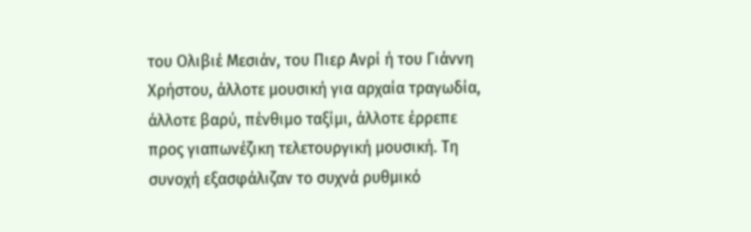του Ολιβιέ Μεσιάν, του Πιερ Ανρί ή του Γιάννη Χρήστου, άλλοτε μουσική για αρχαία τραγωδία, άλλοτε βαρύ, πένθιμο ταξίμι, άλλοτε έρρεπε προς γιαπωνέζικη τελετουργική μουσική. Τη συνοχή εξασφάλιζαν το συχνά ρυθμικό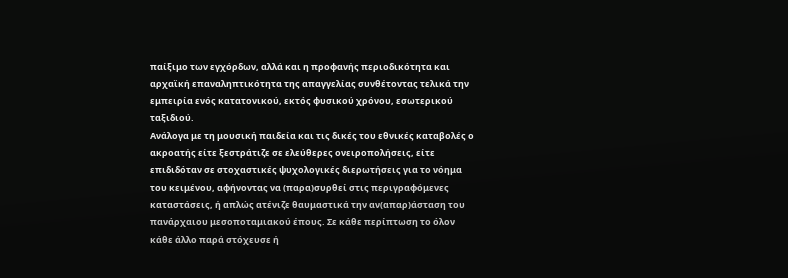παίξιμο των εγχόρδων, αλλά και η προφανής περιοδικότητα και αρχαϊκή επαναληπτικότητα της απαγγελίας συνθέτοντας τελικά την εμπειρία ενός κατατονικού, εκτός φυσικού χρόνου, εσωτερικού ταξιδιού.
Ανάλογα με τη μουσική παιδεία και τις δικές του εθνικές καταβολές ο ακροατής είτε ξεστράτιζε σε ελεύθερες ονειροπολήσεις, είτε επιδιδόταν σε στοχαστικές ψυχολογικές διερωτήσεις για το νόημα του κειμένου, αφήνοντας να (παρα)συρθεί στις περιγραφόμενες καταστάσεις, ή απλώς ατένιζε θαυμαστικά την αν(απαρ)άσταση του πανάρχαιου μεσοποταμιακού έπους. Σε κάθε περίπτωση το όλον κάθε άλλο παρά στόχευσε ή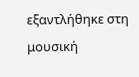εξαντλήθηκε στη μουσική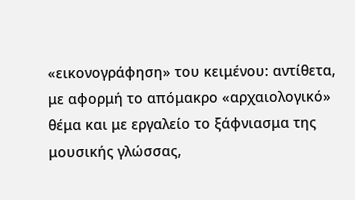«εικονογράφηση» του κειμένου: αντίθετα, με αφορμή το απόμακρο «αρχαιολογικό» θέμα και με εργαλείο το ξάφνιασμα της μουσικής γλώσσας,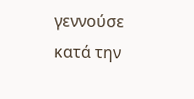γεννούσε κατά την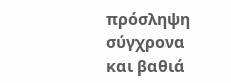πρόσληψη σύγχρονα και βαθιά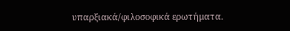υπαρξιακά/φιλοσοφικά ερωτήματα.